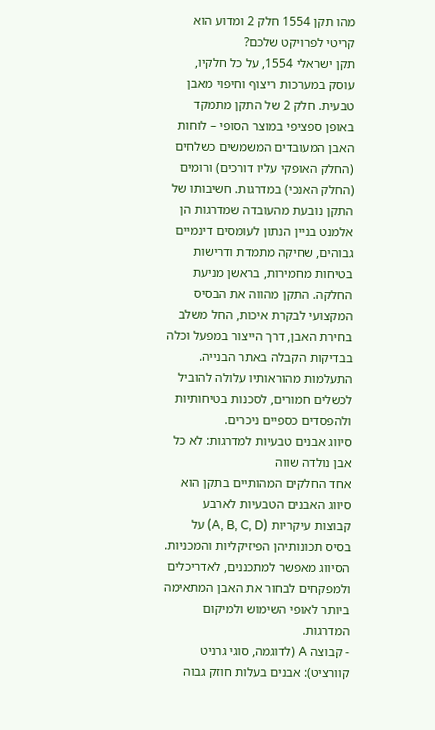מהו תקן 1554 חלק 2 ומדוע הוא קריטי לפרויקט שלכם?
תקן ישראלי 1554, על כל חלקיו, עוסק במערכות ריצוף וחיפוי מאבן טבעית. חלק 2 של התקן מתמקד באופן ספציפי במוצר הסופי – לוחות האבן המעובדים המשמשים כשלחים (החלק האופקי עליו דורכים) ורומים (החלק האנכי) במדרגות. חשיבותו של התקן נובעת מהעובדה שמדרגות הן אלמנט בניין הנתון לעומסים דינמיים גבוהים, שחיקה מתמדת ודרישות בטיחות מחמירות, בראשן מניעת החלקה. התקן מהווה את הבסיס המקצועי לבקרת איכות, החל משלב בחירת האבן, דרך הייצור במפעל וכלה בבדיקות הקבלה באתר הבנייה. התעלמות מהוראותיו עלולה להוביל לכשלים חמורים, לסכנות בטיחותיות ולהפסדים כספיים ניכרים.
סיווג אבנים טבעיות למדרגות: לא כל אבן נולדה שווה
אחד החלקים המהותיים בתקן הוא סיווג האבנים הטבעיות לארבע קבוצות עיקריות (A, B, C, D) על בסיס תכונותיהן הפיזיקליות והמכניות. הסיווג מאפשר למתכננים, לאדריכלים ולמפקחים לבחור את האבן המתאימה ביותר לאופי השימוש ולמיקום המדרגות.
- קבוצה A (לדוגמה, סוגי גרניט קוורציט): אבנים בעלות חוזק גבוה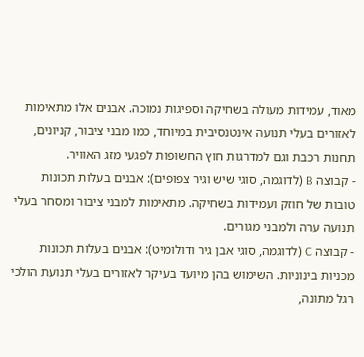מאוד, עמידות מעולה בשחיקה וספיגות נמוכה. אבנים אלו מתאימות לאזורים בעלי תנועה אינטנסיבית במיוחד, כמו מבני ציבור, קניונים, תחנות רכבת וגם למדרגות חוץ החשופות לפגעי מזג האוויר.
- קבוצה B (לדוגמה, סוגי שיש וגיר צפופים): אבנים בעלות תכונות טובות של חוזק ועמידות בשחיקה. מתאימות למבני ציבור ומסחר בעלי תנועה ערה ולמבני מגורים.
- קבוצה C (לדוגמה, סוגי אבן גיר ודולומיט): אבנים בעלות תכונות מכניות בינוניות. השימוש בהן מיועד בעיקר לאזורים בעלי תנועת הולכי רגל מתונה,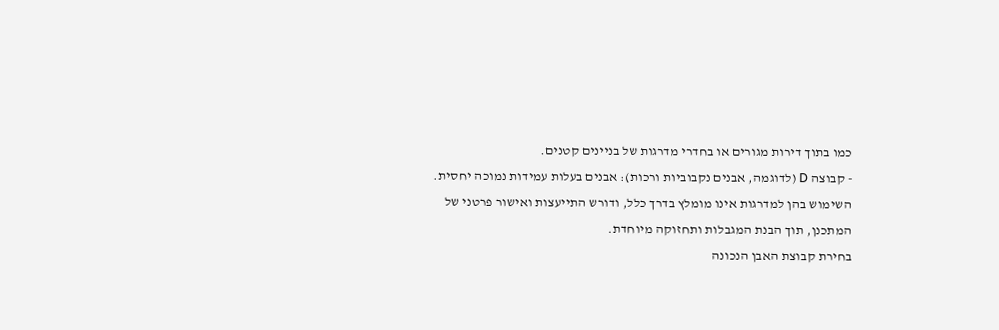כמו בתוך דירות מגורים או בחדרי מדרגות של בניינים קטנים.
- קבוצה D (לדוגמה, אבנים נקבוביות ורכות): אבנים בעלות עמידות נמוכה יחסית. השימוש בהן למדרגות אינו מומלץ בדרך כלל, ודורש התייעצות ואישור פרטני של המתכנן, תוך הבנת המגבלות ותחזוקה מיוחדת.
בחירת קבוצת האבן הנכונה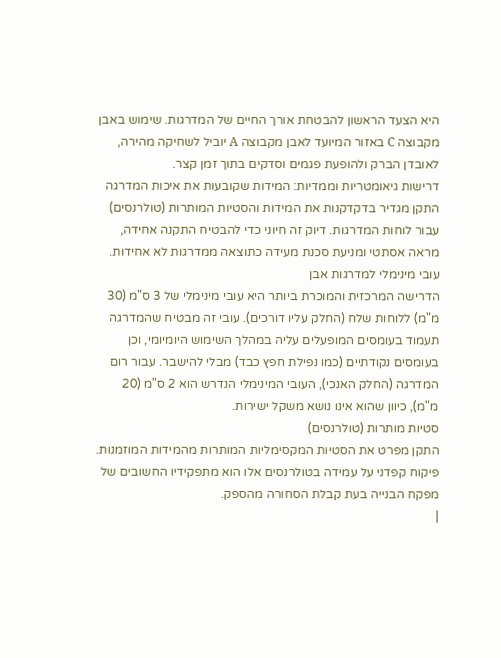היא הצעד הראשון להבטחת אורך החיים של המדרגות. שימוש באבן מקבוצה C באזור המיועד לאבן מקבוצה A יוביל לשחיקה מהירה, לאובדן הברק ולהופעת פגמים וסדקים בתוך זמן קצר.
דרישות גיאומטריות וממדיות: המידות שקובעות את איכות המדרגה
התקן מגדיר בדקדקנות את המידות והסטיות המותרות (טולרנסים) עבור לוחות המדרגות. דיוק זה חיוני כדי להבטיח התקנה אחידה, מראה אסתטי ומניעת סכנת מעידה כתוצאה ממדרגות לא אחידות.
עובי מינימלי למדרגות אבן
הדרישה המרכזית והמוכרת ביותר היא עובי מינימלי של 3 ס"מ (30 מ"מ) ללוחות שלח (החלק עליו דורכים). עובי זה מבטיח שהמדרגה תעמוד בעומסים המופעלים עליה במהלך השימוש היומיומי, וכן בעומסים נקודתיים (כמו נפילת חפץ כבד) מבלי להישבר. עבור רום המדרגה (החלק האנכי), העובי המינימלי הנדרש הוא 2 ס"מ (20 מ"מ), כיוון שהוא אינו נושא משקל ישירות.
סטיות מותרות (טולרנסים)
התקן מפרט את הסטיות המקסימליות המותרות מהמידות המוזמנות. פיקוח קפדני על עמידה בטולרנסים אלו הוא מתפקידיו החשובים של מפקח הבנייה בעת קבלת הסחורה מהספק.
|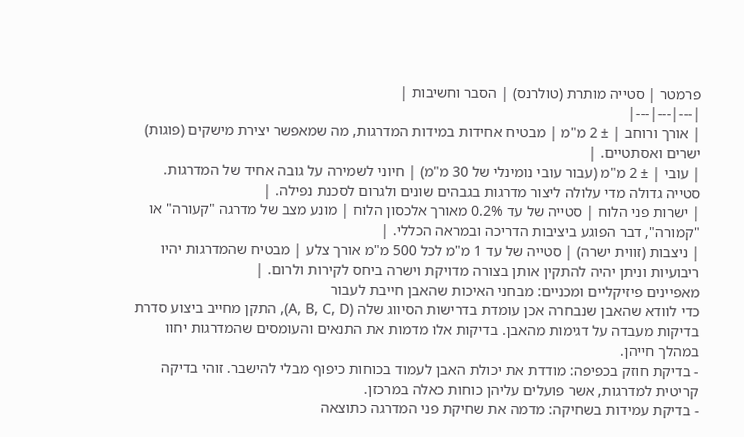פרמטר | סטייה מותרת (טולרנס) | הסבר וחשיבות |
|---|---|---|
| אורך ורוחב | ± 2 מ"מ | מבטיח אחידות במידות המדרגות, מה שמאפשר יצירת מישקים (פוגות) ישרים ואסתטיים. |
| עובי | ± 2 מ"מ (עבור עובי נומינלי של 30 מ"מ) | חיוני לשמירה על גובה אחיד של המדרגות. סטייה גדולה מדי עלולה ליצור מדרגות בגבהים שונים ולגרום לסכנת נפילה. |
| ישרות פני הלוח | סטייה של עד 0.2% מאורך אלכסון הלוח | מונע מצב של מדרגה "קעורה" או "קמורה", דבר הפוגע ביציבות הדריכה ובמראה הכללי. |
| ניצבות (זווית ישרה) | סטייה של עד 1 מ"מ לכל 500 מ"מ אורך צלע | מבטיח שהמדרגות יהיו ריבועיות וניתן יהיה להתקין אותן בצורה מדויקת וישרה ביחס לקירות ולרום. |
מאפיינים פיזיקליים ומכניים: מבחני האיכות שהאבן חייבת לעבור
כדי לוודא שהאבן שנבחרה אכן עומדת בדרישות הסיווג שלה (A, B, C, D), התקן מחייב ביצוע סדרת בדיקות מעבדה על דגימות מהאבן. בדיקות אלו מדמות את התנאים והעומסים שהמדרגות יחוו במהלך חייהן.
- בדיקת חוזק בכפיפה: מודדת את יכולת האבן לעמוד בכוחות כיפוף מבלי להישבר. זוהי בדיקה קריטית למדרגות, אשר פועלים עליהן כוחות כאלה במרכזן.
- בדיקת עמידות בשחיקה: מדמה את שחיקת פני המדרגה כתוצאה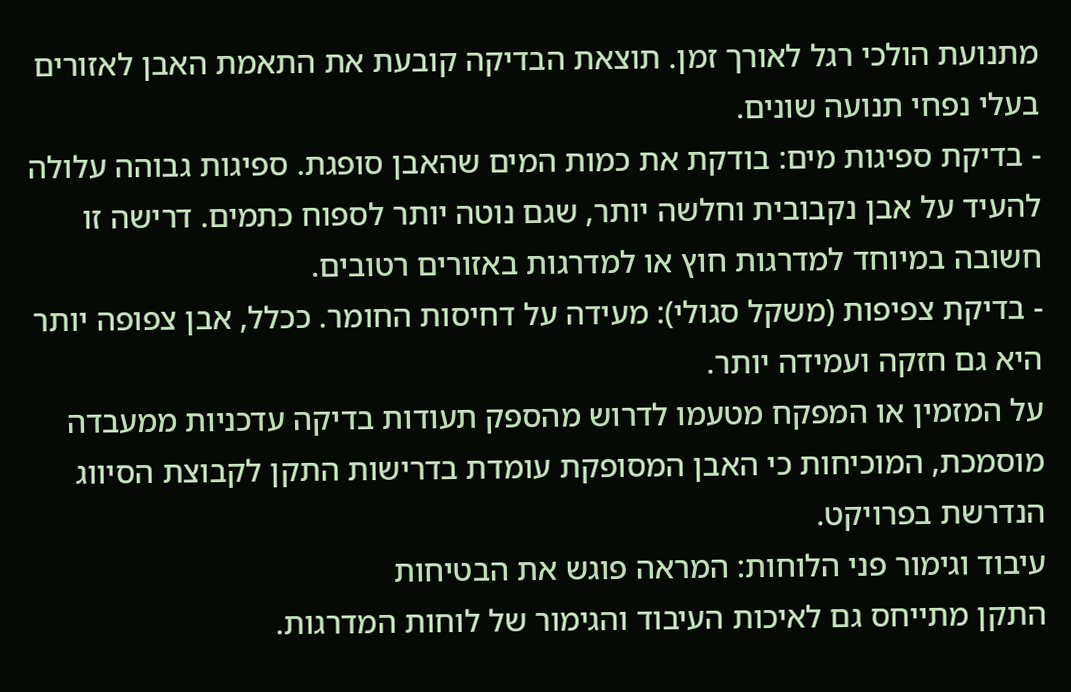מתנועת הולכי רגל לאורך זמן. תוצאת הבדיקה קובעת את התאמת האבן לאזורים בעלי נפחי תנועה שונים.
- בדיקת ספיגות מים: בודקת את כמות המים שהאבן סופגת. ספיגות גבוהה עלולה להעיד על אבן נקבובית וחלשה יותר, שגם נוטה יותר לספוח כתמים. דרישה זו חשובה במיוחד למדרגות חוץ או למדרגות באזורים רטובים.
- בדיקת צפיפות (משקל סגולי): מעידה על דחיסות החומר. ככלל, אבן צפופה יותר היא גם חזקה ועמידה יותר.
על המזמין או המפקח מטעמו לדרוש מהספק תעודות בדיקה עדכניות ממעבדה מוסמכת, המוכיחות כי האבן המסופקת עומדת בדרישות התקן לקבוצת הסיווג הנדרשת בפרויקט.
עיבוד וגימור פני הלוחות: המראה פוגש את הבטיחות
התקן מתייחס גם לאיכות העיבוד והגימור של לוחות המדרגות.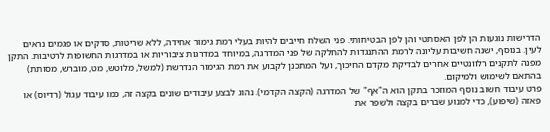הדרישות נוגעות הן לפן האסתטי והן לפן הבטיחותי. פני השלח חייבים להיות בעלי רמת גימור אחידה, ללא שריטות, סדקים או פגמים נראים לעין. בנוסף, ישנה חשיבות עליונה לרמת ההתנגדות להחלקה של פני המדרגה, במיוחד במדרגות ציבוריות או במדרגות החשופות לרטיבות. התקן מפנה לתקנים רלוונטיים אחרים לבדיקת מקדם החיכוך, ועל המתכנן לקבוע את רמת הגימור הנדרשת (למשל, מלוטש, מט, מוברש, מסותת) בהתאם לשימוש ולמיקום.
פרט עיבוד חשוב נוסף המוזכר בתקן הוא ה"אף" של המדרגה (הקצה הקדמי). נהוג לבצע עיבודים שונים בקצה זה, כמו עיבוד עגול (רדיוס) או פאזה (שיפוע), כדי למנוע שברים בקצה ולשפר את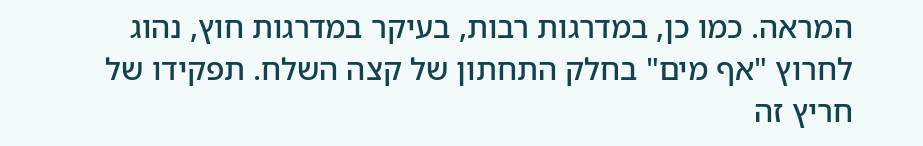המראה. כמו כן, במדרגות רבות, בעיקר במדרגות חוץ, נהוג לחרוץ "אף מים" בחלק התחתון של קצה השלח. תפקידו של חריץ זה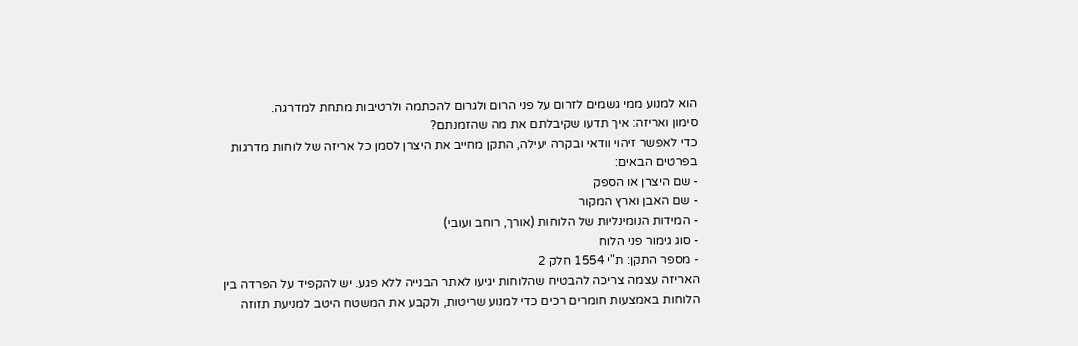הוא למנוע ממי גשמים לזרום על פני הרום ולגרום להכתמה ולרטיבות מתחת למדרגה.
סימון ואריזה: איך תדעו שקיבלתם את מה שהזמנתם?
כדי לאפשר זיהוי וודאי ובקרה יעילה, התקן מחייב את היצרן לסמן כל אריזה של לוחות מדרגות בפרטים הבאים:
- שם היצרן או הספק
- שם האבן וארץ המקור
- המידות הנומינליות של הלוחות (אורך, רוחב ועובי)
- סוג גימור פני הלוח
- מספר התקן: ת"י 1554 חלק 2
האריזה עצמה צריכה להבטיח שהלוחות יגיעו לאתר הבנייה ללא פגע. יש להקפיד על הפרדה בין הלוחות באמצעות חומרים רכים כדי למנוע שריטות, ולקבע את המשטח היטב למניעת תזוזה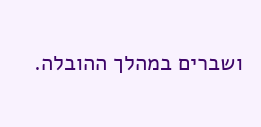ושברים במהלך ההובלה.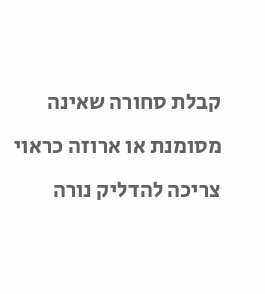קבלת סחורה שאינה מסומנת או ארוזה כראוי צריכה להדליק נורה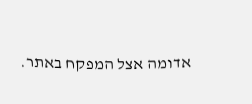אדומה אצל המפקח באתר.